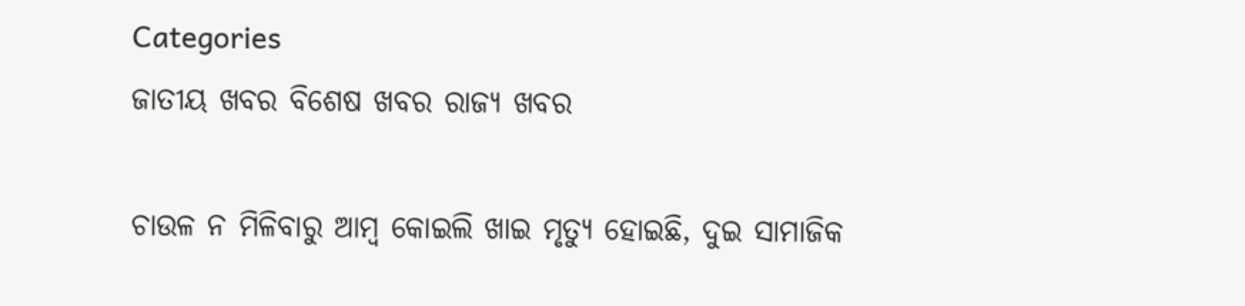Categories
ଜାତୀୟ ଖବର ବିଶେଷ ଖବର ରାଜ୍ୟ ଖବର

ଚାଉଳ ନ ମିଳିବାରୁ ଆମ୍ବ କୋଇଲି ଖାଇ ମୃତ୍ୟୁ ହୋଇଛି, ଦୁଇ ସାମାଜିକ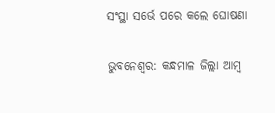ସଂସ୍ଥା ସର୍ଭେ ପରେ କଲେ ଘୋଷଣା

ଭୁବନେଶ୍ୱର: କନ୍ଧମାଳ ଜିଲ୍ଲା ଆମ୍ବ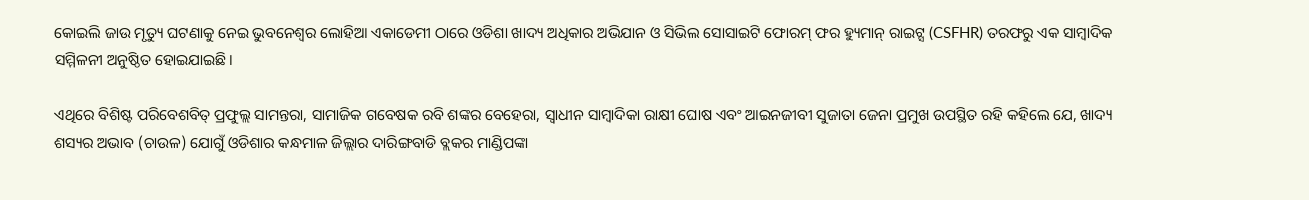କୋଇଲି ଜାଉ ମୃତ୍ୟୁ ଘଟଣାକୁ ନେଇ ଭୁବନେଶ୍ୱର ଲୋହିଆ ଏକାଡେମୀ ଠାରେ ଓଡିଶା ଖାଦ୍ୟ ଅଧିକାର ଅଭିଯାନ ଓ ସିଭିଲ ସୋସାଇଟି ଫୋରମ୍ ଫର ହ୍ୟୁମାନ୍ ରାଇଟ୍ସ (CSFHR) ତରଫରୁ ଏକ ସାମ୍ବାଦିକ ସମ୍ମିଳନୀ ଅନୁଷ୍ଠିତ ହୋଇଯାଇଛି।

ଏଥିରେ ବିଶିଷ୍ଟ ପରିବେଶବିତ୍ ପ୍ରଫୁଲ୍ଲ ସାମନ୍ତରା, ସାମାଜିକ ଗବେଷକ ରବି ଶଙ୍କର ବେହେରା, ସ୍ଵାଧୀନ ସାମ୍ବାଦିକା ରାକ୍ଷୀ ଘୋଷ ଏବଂ ଆଇନଜୀବୀ ସୁଜାତା ଜେନା ପ୍ରମୁଖ ଉପସ୍ଥିତ ରହି କହିଲେ ଯେ, ଖାଦ୍ୟ ଶସ୍ୟର ଅଭାବ (ଚାଉଳ) ଯୋଗୁଁ ଓଡିଶାର କନ୍ଧମାଳ ଜିଲ୍ଲାର ଦାରିଙ୍ଗବାଡି ବ୍ଲକର ମାଣ୍ଡିପଙ୍କା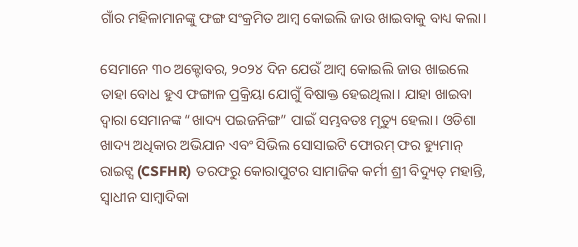ଗାଁର ମହିଳାମାନଙ୍କୁ ଫଙ୍ଗ ସଂକ୍ରମିତ ଆମ୍ବ କୋଇଲି ଜାଉ ଖାଇବାକୁ ବାଧ୍ୟ କଲା।

ସେମାନେ ୩୦ ଅକ୍ଟୋବର, ୨୦୨୪ ଦିନ ଯେଉଁ ଆମ୍ବ କୋଇଲି ଜାଉ ଖାଇଲେ ତାହା ବୋଧ ହୁଏ ଫଙ୍ଗାଳ ପ୍ରକ୍ରିୟା ଯୋଗୁଁ ବିଷାକ୍ତ ହେଇଥିଲା। ଯାହା ଖାଇବା ଦ୍ଵାରା ସେମାନଙ୍କ “ଖାଦ୍ୟ ପଇଜନିଙ୍ଗ” ପାଇଁ ସମ୍ଭବତଃ ମୃତ୍ୟୁ ହେଲା। ଓଡିଶା ଖାଦ୍ୟ ଅଧିକାର ଅଭିଯାନ ଏବଂ ସିଭିଲ ସୋସାଇଟି ଫୋରମ୍ ଫର ହ୍ୟୁମାନ୍ ରାଇଟ୍ସ (CSFHR) ତରଫରୁ କୋରାପୁଟର ସାମାଜିକ କର୍ମୀ ଶ୍ରୀ ବିଦ୍ୟୁତ୍ ମହାନ୍ତି, ସ୍ଵାଧୀନ ସାମ୍ବାଦିକା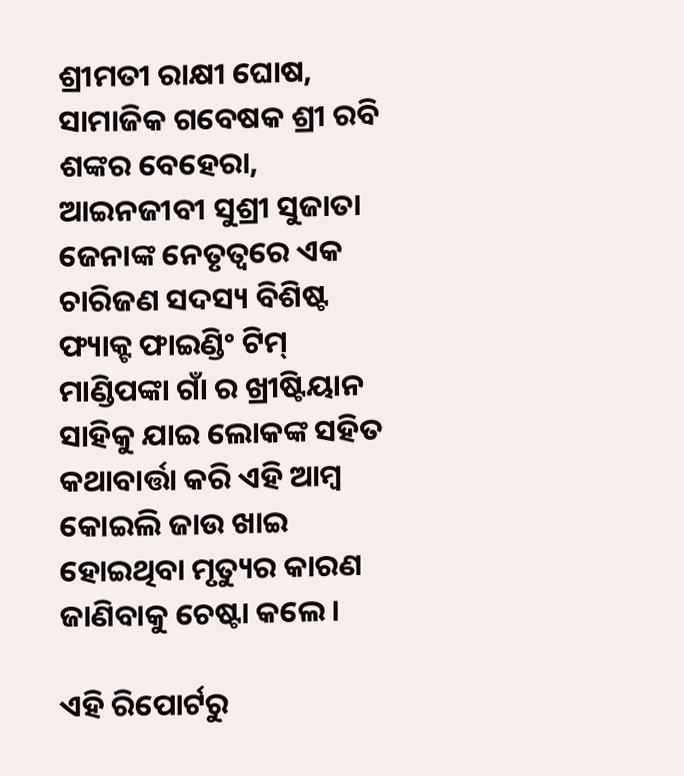ଶ୍ରୀମତୀ ରାକ୍ଷୀ ଘୋଷ, ସାମାଜିକ ଗବେଷକ ଶ୍ରୀ ରବି ଶଙ୍କର ବେହେରା, ଆଇନଜୀବୀ ସୁଶ୍ରୀ ସୁଜାତା ଜେନାଙ୍କ ନେତୃତ୍ୱରେ ଏକ ଚାରିଜଣ ସଦସ୍ୟ ବିଶିଷ୍ଟ ଫ୍ୟାକ୍ଟ ଫାଇଣ୍ଡିଂ ଟିମ୍ ମାଣ୍ଡିପଙ୍କା ଗାଁ ର ଖ୍ରୀଷ୍ଟିୟାନ ସାହିକୁ ଯାଇ ଲୋକଙ୍କ ସହିତ କଥାବାର୍ତ୍ତା କରି ଏହି ଆମ୍ବ କୋଇଲି ଜାଉ ଖାଇ ହୋଇଥିବା ମୃତ୍ୟୁର କାରଣ ଜାଣିବାକୁ ଚେଷ୍ଟା କଲେ।

ଏହି ରିପୋର୍ଟରୁ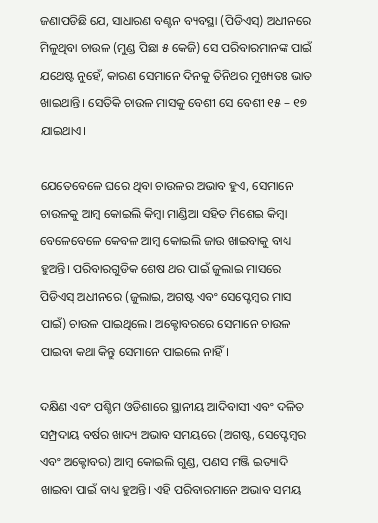ଜଣାପଡିଛି ଯେ, ସାଧାରଣ ବଣ୍ଟନ ବ୍ୟବସ୍ଥା (ପିଡିଏସ୍) ଅଧୀନରେ ମିଳୁଥିବା ଚାଉଳ (ମୁଣ୍ଡ ପିଛା ୫ କେଜି) ସେ ପରିବାରମାନଙ୍କ ପାଇଁ ଯଥେଷ୍ଟ ନୁହେଁ, କାରଣ ସେମାନେ ଦିନକୁ ତିନିଥର ମୁଖ୍ୟତଃ ଭାତ ଖାଇଥାନ୍ତି। ସେତିକି ଚାଉଳ ମାସକୁ ବେଶୀ ସେ ବେଶୀ ୧୫ – ୧୭ ଯାଇଥାଏ।

ଯେତେବେଳେ ଘରେ ଥିବା ଚାଉଳର ଅଭାବ ହୁଏ, ସେମାନେ ଚାଉଳକୁ ଆମ୍ବ କୋଇଲି କିମ୍ବା ମାଣ୍ଡିଆ ସହିତ ମିଶେଇ କିମ୍ବା ବେଳେବେଳେ କେବଳ ଆମ୍ବ କୋଇଲି ଜାଉ ଖାଇବାକୁ ବାଧ୍ୟ ହୁଅନ୍ତି। ପରିବାରଗୁଡିକ ଶେଷ ଥର ପାଇଁ ଜୁଲାଇ ମାସରେ ପିଡିଏସ୍ ଅଧୀନରେ (ଜୁଲାଇ, ଅଗଷ୍ଟ ଏବଂ ସେପ୍ଟେମ୍ବର ମାସ ପାଇଁ) ଚାଉଳ ପାଇଥିଲେ। ଅକ୍ଟୋବରରେ ସେମାନେ ଚାଉଳ ପାଇବା କଥା କିନ୍ତୁ ସେମାନେ ପାଇଲେ ନାହିଁ।

ଦକ୍ଷିଣ ଏବଂ ପଶ୍ଚିମ ଓଡିଶାରେ ସ୍ଥାନୀୟ ଆଦିବାସୀ ଏବଂ ଦଳିତ ସମ୍ପ୍ରଦାୟ ବର୍ଷର ଖାଦ୍ୟ ଅଭାବ ସମୟରେ (ଅଗଷ୍ଟ, ସେପ୍ଟେମ୍ବର ଏବଂ ଅକ୍ଟୋବର) ଆମ୍ବ କୋଇଲି ଗୁଣ୍ଡ, ପଣସ ମଞ୍ଜି ଇତ୍ୟାଦି ଖାଇବା ପାଇଁ ବାଧ୍ୟ ହୁଅନ୍ତି। ଏହି ପରିବାରମାନେ ଅଭାବ ସମୟ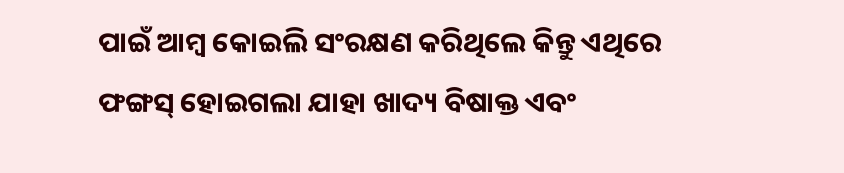ପାଇଁ ଆମ୍ବ କୋଇଲି ସଂରକ୍ଷଣ କରିଥିଲେ କିନ୍ତୁ ଏଥିରେ ଫଙ୍ଗସ୍ ହୋଇଗଲା ଯାହା ଖାଦ୍ୟ ବିଷାକ୍ତ ଏବଂ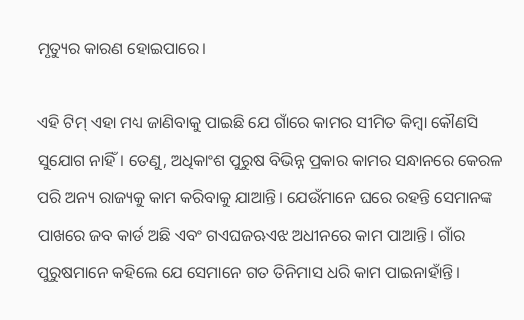ମୃତ୍ୟୁର କାରଣ ହୋଇପାରେ।

ଏହି ଟିମ୍ ଏହା ମଧ୍ୟ ଜାଣିବାକୁ ପାଇଛି ଯେ ଗାଁରେ କାମର ସୀମିତ କିମ୍ବା କୌଣସି ସୁଯୋଗ ନାହିଁ। ତେଣୁ, ଅଧିକାଂଶ ପୁରୁଷ ବିଭିନ୍ନ ପ୍ରକାର କାମର ସନ୍ଧାନରେ କେରଳ ପରି ଅନ୍ୟ ରାଜ୍ୟକୁ କାମ କରିବାକୁ ଯାଆନ୍ତି। ଯେଉଁମାନେ ଘରେ ରହନ୍ତି ସେମାନଙ୍କ ପାଖରେ ଜବ କାର୍ଡ ଅଛି ଏବଂ ଗଏଘଜଋଏଝ ଅଧୀନରେ କାମ ପାଆନ୍ତି। ଗାଁର ପୁରୁଷମାନେ କହିଲେ ଯେ ସେମାନେ ଗତ ତିନିମାସ ଧରି କାମ ପାଇନାହାଁନ୍ତି।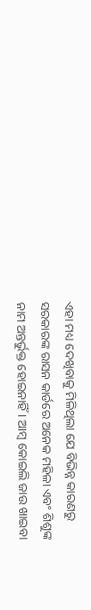ଏହା ମଧ୍ୟ ଦେଖିବାକୁ ମିଳିଥିଲା ଯେ ବିଭିନ୍ନ କାରଣରୁ ସରକାରଙ୍କ ରାସନ କାର୍ଡରେ ଅନେକ ମହିଳା ଏବଂ ଶିଶୁଙ୍କ ନାମ ଅନ୍ତର୍ଭୁକ୍ତ ହୋଇନାହିଁ। ଆମ୍ବ କୋଇଲି ଜାଉ ଖାଇବା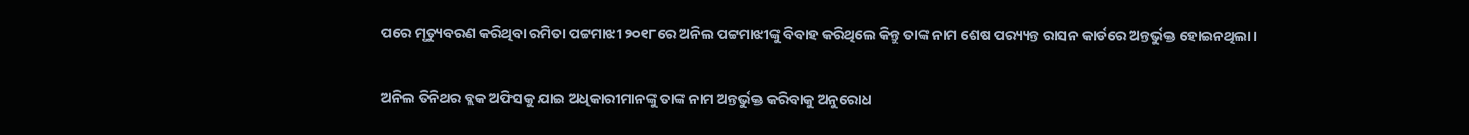ପରେ ମୃତ୍ୟୁବରଣ କରିଥିବା ରମିତା ପଟ୍ଟମାଝୀ ୨୦୧୮ରେ ଅନିଲ ପଟ୍ଟମାଝୀଙ୍କୁ ବିବାହ କରିଥିଲେ କିନ୍ତୁ ତାଙ୍କ ନାମ ଶେଷ ପର‌୍ୟ୍ୟନ୍ତ ରାସନ କାର୍ଡରେ ଅନ୍ତର୍ଭୁକ୍ତ ହୋଇନଥିଲା।

ଅନିଲ ତିନିଥର ବ୍ଲକ ଅଫିସକୁ ଯାଇ ଅଧିକାରୀମାନଙ୍କୁ ତାଙ୍କ ନାମ ଅନ୍ତର୍ଭୁକ୍ତ କରିବାକୁ ଅନୁରୋଧ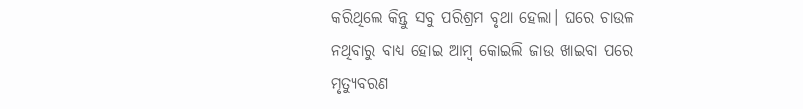କରିଥିଲେ କିନ୍ତୁ ସବୁ ପରିଶ୍ରମ ବୃଥା ହେଲା। ଘରେ ଚାଉଳ ନଥିବାରୁ ବାଧ୍ୟ ହୋଇ ଆମ୍ବ କୋଇଲି ଜାଉ ଖାଇବା ପରେ ମୃତ୍ୟୁବରଣ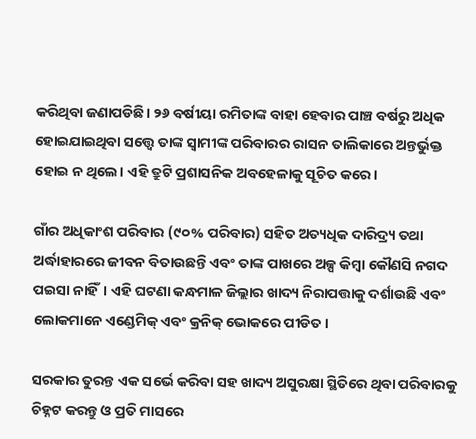କରିଥିବା ଜଣାପଡିଛି। ୨୬ ବର୍ଷୀୟା ରମିତାଙ୍କ ବାହା ହେବାର ପାଞ୍ଚ ବର୍ଷରୁ ଅଧିକ ହୋଇଯାଇଥିବା ସତ୍ତ୍ୱେ ତାଙ୍କ ସ୍ଵାମୀଙ୍କ ପରିବାରର ରାସନ ତାଲିକାରେ ଅନ୍ତର୍ଭୁକ୍ତ ହୋଇ ନ ଥିଲେ। ଏହି ତ୍ରୁଟି ପ୍ରଶାସନିକ ଅବହେଳାକୁ ସୂଚିତ କରେ।

ଗାଁର ଅଧିକାଂଶ ପରିବାର (୯୦% ପରିବାର) ସହିତ ଅତ୍ୟଧିକ ଦାରିଦ୍ର‌୍ୟ ତଥା ଅର୍ଦ୍ଧାହାରରେ ଜୀବନ ବିତାଉଛନ୍ତି ଏବଂ ତାଙ୍କ ପାଖରେ ଅଳ୍ପ କିମ୍ବା କୌଣସି ନଗଦ ପଇସା ନାହିଁ। ଏହି ଘଟଣା କନ୍ଧମାଳ ଜିଲ୍ଲାର ଖାଦ୍ୟ ନିରାପତ୍ତାକୁ ଦର୍ଶାଉଛି ଏବଂ ଲୋକମାନେ ଏଣ୍ଡେମିକ୍ ଏବଂ କ୍ରନିକ୍ ଭୋକରେ ପୀଡିତ।

ସରକାର ତୁରନ୍ତ ଏକ ସର୍ଭେ କରିବା ସହ ଖାଦ୍ୟ ଅସୁରକ୍ଷା ସ୍ଥିତିରେ ଥିବା ପରିବାରକୁ ଚିହ୍ନଟ କରନ୍ତୁ ଓ ପ୍ରତି ମାସରେ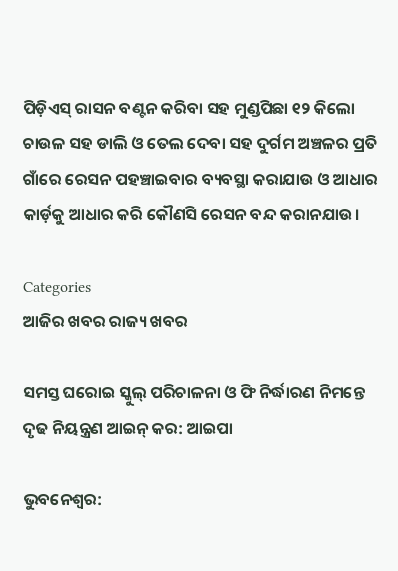ପିଡ଼ିଏସ୍ ରାସନ ବଣ୍ଟନ କରିବା ସହ ମୁଣ୍ଡପିଛା ୧୨ କିଲୋ ଚାଉଳ ସହ ଡାଲି ଓ ତେଲ ଦେବା ସହ ଦୁର୍ଗମ ଅଞ୍ଚଳର ପ୍ରତି ଗାଁରେ ରେସନ ପହଞ୍ଚାଇବାର ବ୍ୟବସ୍ଥା କରାଯାଉ ଓ ଆଧାର କାର୍ଡ଼କୁ ଆଧାର କରି କୌଣସି ରେସନ ବନ୍ଦ କରାନଯାଉ।

Categories
ଆଜିର ଖବର ରାଜ୍ୟ ଖବର

ସମସ୍ତ ଘରୋଇ ସ୍କୁଲ୍ ପରିଚାଳନା ଓ ଫି ନିର୍ଦ୍ଧାରଣ ନିମନ୍ତେ ଦୃଢ ନିୟନ୍ତ୍ରଣ ଆଇନ୍ କର: ଆଇପା

ଭୁବନେଶ୍ୱର: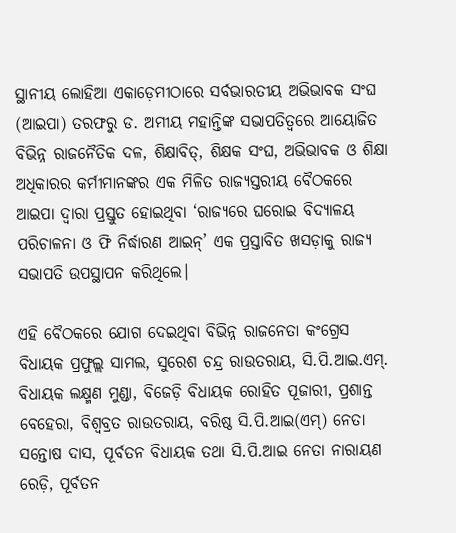ସ୍ଥାନୀୟ ଲୋହିଆ ଏକାଡ଼େମୀଠାରେ ସର୍ବଭାରତୀୟ ଅଭିଭାବକ ସଂଘ (ଆଇପା) ତରଫରୁ ଡ. ଅମୀୟ ମହାନ୍ତିଙ୍କ ସଭାପତିତ୍ୱରେ ଆୟୋଜିତ ବିଭିନ୍ନ ରାଜନୈତିକ ଦଳ, ଶିକ୍ଷାବିତ୍‌, ଶିକ୍ଷକ ସଂଘ, ଅଭିଭାବକ ଓ ଶିକ୍ଷା ଅଧିକାରର କର୍ମୀମାନଙ୍କର ଏକ ମିଳିତ ରାଜ୍ୟସ୍ତରୀୟ ବୈଠକରେ ଆଇପା ଦ୍ୱାରା ପ୍ରସ୍ତୁତ ହୋଇଥିବା ‘ରାଜ୍ୟରେ ଘରୋଇ ବିଦ୍ୟାଳୟ ପରିଚାଳନା ଓ ଫି ନିର୍ଦ୍ଧାରଣ ଆଇନ୍‌’ ଏକ ପ୍ରସ୍ତାବିତ ଖସଡ଼ାକୁ ରାଜ୍ୟ ସଭାପତି ଉପସ୍ଥାପନ କରିଥିଲେ।

ଏହି ବୈଠକରେ ଯୋଗ ଦେଇଥିବା ବିଭିନ୍ନ ରାଜନେତା କଂଗ୍ରେସ ବିଧାୟକ ପ୍ରଫୁଲ୍ଲ ସାମଲ, ସୁରେଶ ଚନ୍ଦ୍ର ରାଉତରାୟ, ସି.ପି.ଆଇ.ଏମ୍‌. ବିଧାୟକ ଲକ୍ଷ୍ମଣ ମୁଣ୍ଡା, ବିଜେଡ଼ି ବିଧାୟକ ରୋହିତ ପୂଜାରୀ, ପ୍ରଶାନ୍ତ ବେହେରା, ବିଶ୍ୱବ୍ରତ ରାଉତରାୟ, ବରିଷ୍ଠ ସି.ପି.ଆଇ(ଏମ୍‌) ନେତା ସନ୍ତୋଷ ଦାସ, ପୂର୍ବତନ ବିଧାୟକ ତଥା ସି.ପି.ଆଇ ନେତା ନାରାୟଣ ରେଡ଼ି, ପୂର୍ବତନ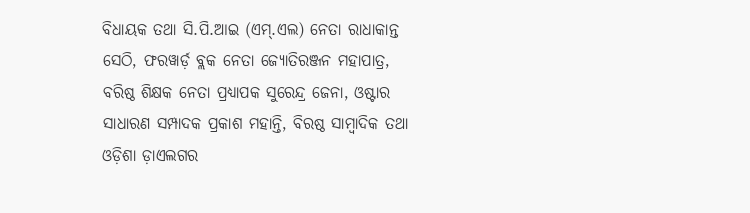ବିଧାୟକ ତଥା ସି.ପି.ଆଇ (ଏମ୍‌.ଏଲ) ନେତା ରାଧାକାନ୍ତ ସେଠି, ଫରୱାର୍ଡ଼ ବ୍ଲକ ନେତା ଜ୍ୟୋତିରଞ୍ଜନ ମହାପାତ୍ର, ବରିଷ୍ଠ ଶିକ୍ଷକ ନେତା ପ୍ରଧ୍ୟାପକ ସୁରେନ୍ଦ୍ର ଜେନା, ଓଷ୍ଟାର ସାଧାରଣ ସମ୍ପାଦକ ପ୍ରକାଶ ମହାନ୍ତି, ବିରଷ୍ଠ ସାମ୍ବାଦିକ ତଥା ଓଡ଼ିଶା ଡ଼ାଏଲଗର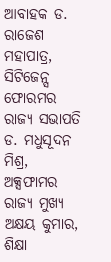ଆବାହକ ଡ. ରାଜେଶ ମହାପାତ୍ର, ସିଟିଜେନ୍ସ ଫୋରମର ରାଜ୍ୟ ସଭାପତି ଡ. ମଧୁସୂଦନ ମିଶ୍ର, ଅକ୍ସଫାମର ରାଜ୍ୟ ମୁଖ୍ୟ ଅକ୍ଷୟ କୁମାର, ଶିକ୍ଷା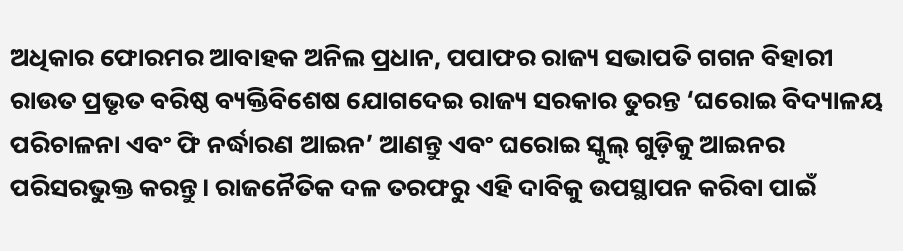ଅଧିକାର ଫୋରମର ଆବାହକ ଅନିଲ ପ୍ରଧାନ, ପପାଫର ରାଜ୍ୟ ସଭାପତି ଗଗନ ବିହାରୀ ରାଉତ ପ୍ରଭୃତ ବରିଷ୍ଠ ବ୍ୟକ୍ତିବିଶେଷ ଯୋଗଦେଇ ରାଜ୍ୟ ସରକାର ତୁରନ୍ତ ‘ଘରୋଇ ବିଦ୍ୟାଳୟ ପରିଚାଳନା ଏବଂ ଫି ନର୍ଦ୍ଧାରଣ ଆଇନ’ ଆଣନ୍ତୁ ଏବଂ ଘରୋଇ ସ୍କୁଲ୍ ଗୁଡ଼ିକୁ ଆଇନର ପରିସରଭୁକ୍ତ କରନ୍ତୁ। ରାଜନୈତିକ ଦଳ ତରଫରୁ ଏହି ଦାବିକୁ ଉପସ୍ଥାପନ କରିବା ପାଇଁ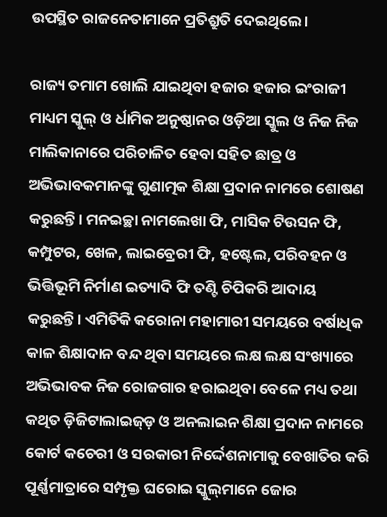ଉପସ୍ଥିତ ରାଜନେତାମାନେ ପ୍ରତିଶ୍ରୁତି ଦେଇଥିଲେ।

ରାଜ୍ୟ ତମାମ ଖୋଲି ଯାଇଥିବା ହଜାର ହଜାର ଇଂରାଜୀ ମାଧ୍ୟମ ସ୍କୁଲ୍ ଓ ର୍ଧାମିକ ଅନୁଷ୍ଠାନର ଓଡ଼ିଆ ସ୍କୁଲ ଓ ନିଜ ନିଜ ମାଲିକାନାରେ ପରିଚାଳିତ ହେବା ସହିତ ଛାତ୍ର ଓ ଅଭିଭାବକମାନଙ୍କୁ ଗୁଣାତ୍ମକ ଶିକ୍ଷା ପ୍ରଦାନ ନାମରେ ଶୋଷଣ କରୁଛନ୍ତି। ମନଇଚ୍ଛା ନାମଲେଖା ଫି, ମାସିକ ଟିଉସନ ଫି, କମ୍ପୁଟର, ଖେଳ, ଲାଇବ୍ରେରୀ ଫି, ହଷ୍ଟେଲ, ପରିବହନ ଓ ଭିତ୍ତିଭୂମି ନିର୍ମାଣ ଇତ୍ୟାଦି ଫି ତଣ୍ଟି ଚିପିକରି ଆଦାୟ କରୁଛନ୍ତି। ଏମିତିକି କରୋନା ମହାମାରୀ ସମୟରେ ବର୍ଷାଧିକ କାଳ ଶିକ୍ଷାଦାନ ବନ୍ଦ ଥିବା ସମୟରେ ଲକ୍ଷ ଲକ୍ଷ ସଂଖ୍ୟାରେ ଅଭିଭାବକ ନିଜ ରୋଜଗାର ହରାଇଥିବା ବେଳେ ମଧ୍ୟ ତଥା କଥିତ ଡ଼ିଜିଟାଲାଇଜ୍‌ଡ଼ ଓ ଅନଲାଇନ ଶିକ୍ଷା ପ୍ରଦାନ ନାମରେ କୋର୍ଟ କଚେରୀ ଓ ସରକାରୀ ନିର୍ଦ୍ଦେଶନାମାକୁ ବେଖାତିର କରି ପୂର୍ଣ୍ଣମାତ୍ରାରେ ସମ୍ପୃକ୍ତ ଘରୋଇ ସ୍କୁଲ୍‌ମାନେ ଜୋର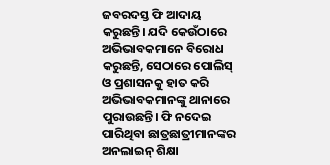ଜବରଦସ୍ତ ଫି ଆଦାୟ କରୁଛନ୍ତି। ଯଦି କେଉଁଠାରେ ଅଭିଭାବକମାନେ ବିରୋଧ କରୁଛନ୍ତି, ସେଠାରେ ପୋଲିସ୍ ଓ ପ୍ରଶାସନକୁ ହାତ କରି ଅଭିଭାବକମାନଙ୍କୁ ଥାନାରେ ପୁରାଉଛନ୍ତି। ଫି ନଦେଇ ପାରିଥିବା ଛାତ୍ରଛାତ୍ରୀମାନଙ୍କର ଅନଲାଇନ୍ ଶିକ୍ଷା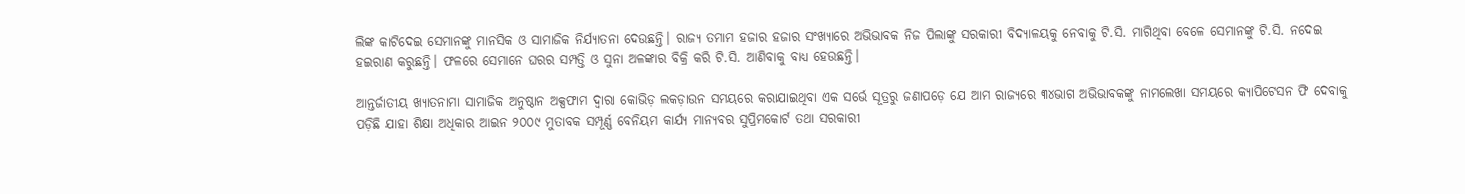ଲିଙ୍କ କାଟିଦେଇ ସେମାନଙ୍କୁ ମାନସିକ ଓ ସାମାଜିକ ନିର୍ଯ୍ୟାତନା ଦେଉଛନ୍ତି। ରାଜ୍ୟ ତମାମ ହଜାର ହଜାର ସଂଖ୍ୟାରେ ଅଭିଭାବକ ନିଜ ପିଲାଙ୍କୁ ସରକାରୀ ବିଦ୍ୟାଳୟକୁ ନେବାକୁ ଟି.ସି. ମାଗିଥିବା ବେଳେ ସେମାନଙ୍କୁ ଟି.ସି. ନଦେଇ ହଇରାଣ କରୁଛନ୍ତି। ଫଳରେ ସେମାନେ ଘରର ସମ୍ପତ୍ତି ଓ ସୁନା ଅଳଙ୍କାର ବିକ୍ରି କରି ଟି.ସି. ଆଣିବାକୁ ବାଧ୍ୟ ହେଉଛନ୍ତି।

ଆନ୍ତର୍ଜାତୀୟ ଖ୍ୟାତନାମା ସାମାଜିକ ଅନୁଷ୍ଠାନ ଅକ୍ସଫାମ ଦ୍ୱାରା କୋଭିଡ଼ ଲକଡ଼ାଉନ ସମୟରେ କରାଯାଇଥିବା ଏକ ସର୍ଭେ ସୂତ୍ରରୁ ଜଣାପଡ଼େ ଯେ ଆମ ରାଜ୍ୟରେ ୩୪ଭାଗ ଅଭିଭାବକଙ୍କୁ ନାମଲେଖା ସମୟରେ କ୍ୟାପିଟେସନ ଫି ଦେବାକୁ ପଡ଼ିଛି ଯାହା ଶିକ୍ଷା ଅଧିକାର ଆଇନ ୨୦୦୯ ମୁତାବକ ସମ୍ପୂର୍ଣ୍ଣ ବେନିୟମ କାର୍ଯ୍ୟ ମାନ୍ୟବର ସୁପ୍ରିମକୋର୍ଟ ତଥା ସରକାରୀ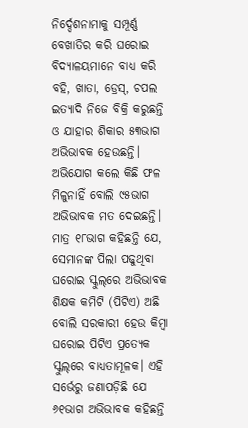ନିର୍ଦ୍ଦେଶନାମାକୁ ସମ୍ପୂର୍ଣ୍ଣ ବେଖାତିର କରି ଘରୋଇ ବିଦ୍ୟାଳୟମାନେ ବାଧ୍ୟ କରି ବହି, ଖାତା, ଡ୍ରେସ୍‌, ଚପଲ ଇତ୍ୟାଦି ନିଜେ ବିକ୍ରି କରୁଛନ୍ତି ଓ ଯାହାର ଶିକାର ୫୩ଭାଗ ଅଭିଭାବକ ହେଉଛନ୍ତି। ଅଭିଯୋଗ କଲେ କିଛି ଫଳ ମିଳୁନାହିଁ ବୋଲି ୯୫ଭାଗ ଅଭିଭାବକ ମତ ଦେଇଛନ୍ତି। ମାତ୍ର ୧୮ଭାଗ କହିଛନ୍ତି ଯେ, ସେମାନଙ୍କ ପିଲା ପଢୁଥିବା ଘରୋଇ ସ୍କୁଲ୍‌ରେ ଅଭିଭାବକ ଶିକ୍ଷକ କମିଟି (ପିଟିଏ) ଅଛି ବୋଲି ସରକାରୀ ହେଉ କିମ୍ବା ଘରୋଇ ପିଟିଏ ପ୍ରତ୍ୟେକ ସ୍କୁଲ୍‌ରେ ବାଧ୍ୟତାମୂଳକ। ଏହି ସର୍ଭେରୁ ଜଣାପଡ଼ିଛି ଯେ ୬୧ଭାଗ ଅଭିଭାବକ କହିଛନ୍ତି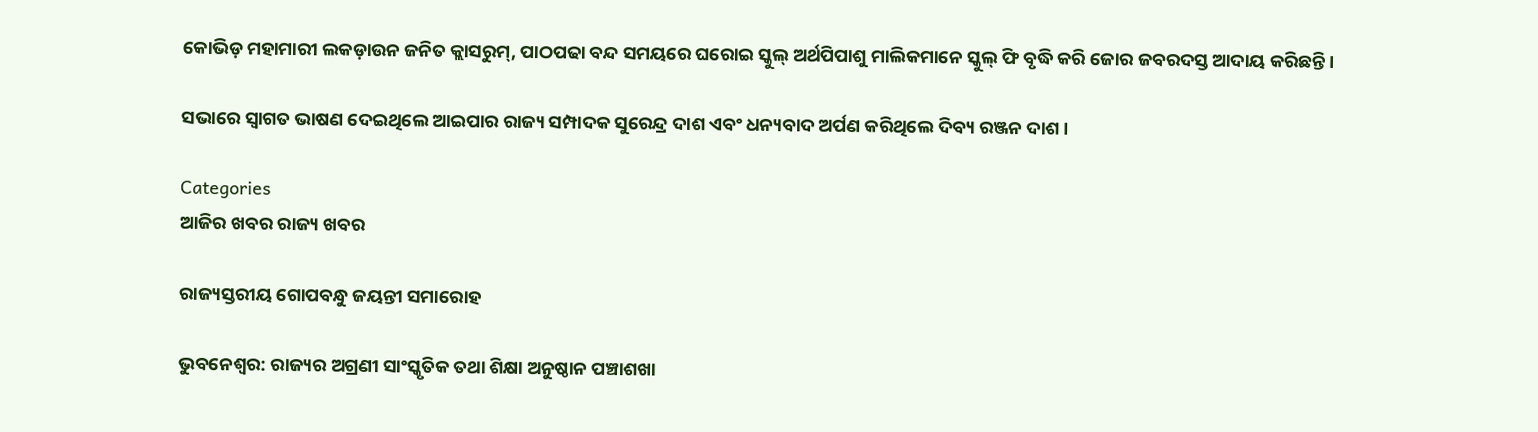କୋଭିଡ଼ ମହାମାରୀ ଲକଡ଼ାଉନ ଜନିତ କ୍ଲାସରୁମ୍‌, ପାଠପଢା ବନ୍ଦ ସମୟରେ ଘରୋଇ ସ୍କୁଲ୍ ଅର୍ଥପିପାଶୁ ମାଲିକମାନେ ସ୍କୁଲ୍ ଫି ବୃଦ୍ଧି କରି ଜୋର ଜବରଦସ୍ତ ଆଦାୟ କରିଛନ୍ତି।

ସଭାରେ ସ୍ୱାଗତ ଭାଷଣ ଦେଇଥିଲେ ଆଇପାର ରାଜ୍ୟ ସମ୍ପାଦକ ସୁରେନ୍ଦ୍ର ଦାଶ ଏବଂ ଧନ୍ୟବାଦ ଅର୍ପଣ କରିଥିଲେ ଦିବ୍ୟ ରଞ୍ଜନ ଦାଶ।

Categories
ଆଜିର ଖବର ରାଜ୍ୟ ଖବର

ରାଜ୍ୟସ୍ତରୀୟ ଗୋପବନ୍ଧୁ ଜୟନ୍ତୀ ସମାରୋହ

ଭୁବନେଶ୍ୱର: ରାଜ୍ୟର ଅଗ୍ରଣୀ ସାଂସ୍କୃତିକ ତଥା ଶିକ୍ଷା ଅନୁଷ୍ଠାନ ପଞ୍ଚାଶଖା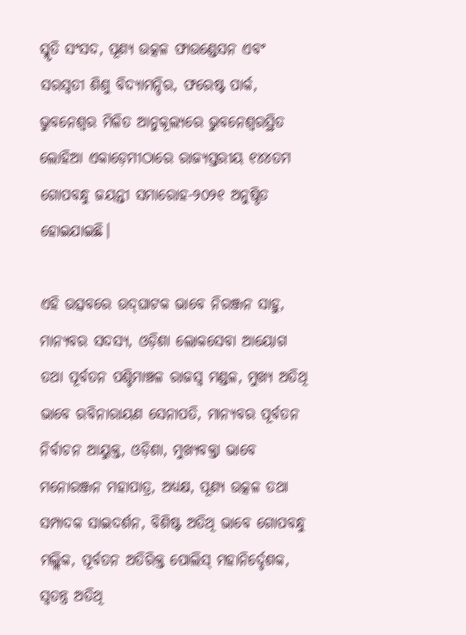ସ୍ମୃତି ସଂସଦ, ପୂଣ୍ୟ ଉତ୍କଳ ଫାଉଣ୍ଡେସନ ଏବଂ ସରସ୍ୱତୀ ଶିଶୁ ବିଦ୍ୟାମନ୍ଦିର, ଫରେଷ୍ଟ ପାର୍କ, ଭୁବନେଶ୍ୱର ମିଳିତ ଆନୁକୂଲ୍ୟରେ ଭୁବନେଶ୍ୱରସ୍ଥିତ ଲୋହିଆ ଏକାଡ଼େମୀଠାରେ ରାଜ୍ୟସ୍ତରୀୟ ୧୪୪ତମ ଗୋପବନ୍ଧୁ ଜୟନ୍ତୀ ସମାରୋହ-୨୦୨୧ ଅନୁଷ୍ଠିତ ହୋଇଯାଇଛି।

ଏହି ଉତ୍ସବରେ ଉଦ୍‌ଘାଟକ ଭାବେ ନିରଞ୍ଜନ ସାହୁ, ମାନ୍ୟବର ସଦସ୍ୟ, ଓଡ଼ିଶା ଲୋକସେବା ଆୟୋଗ ତଥା ପୂର୍ବତନ ପଶ୍ଚିମାଞ୍ଚଳ ରାଜସ୍ୱ ମଣ୍ଡଳ, ମୁଖ୍ୟ ଅତିଥି ଭାବେ ରବିନାରାୟଣ ସେନାପତି, ମାନ୍ୟବର ପୂର୍ବତନ ନିର୍ବାଚନ ଆୟୁକ୍ତ, ଓଡ଼ିଶା, ମୁଖ୍ୟବକ୍ତା ଭାବେ ମନୋରଞ୍ଜନ ମହାପାତ୍ର, ଅଧ୍ୟକ୍ଷ, ପୂଣ୍ୟ ଉତ୍କଳ ତଥା ସମ୍ପାଦକ ସାଇଦର୍ଶନ, ବିଶିଷ୍ଟ ଅତିଥି ଭାବେ ଗୋପବନ୍ଧୁ ମଲ୍ଲିକ, ପୂର୍ବତନ ଅତିରିକ୍ତ ପୋଲିସ୍ ମହାନିର୍ଦ୍ଦେଶକ, ସ୍ୱତନ୍ତ୍ର ଅତିଥି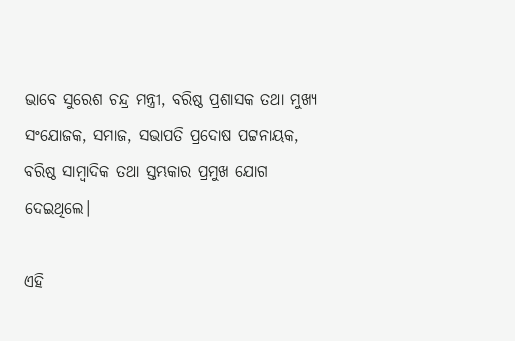ଭାବେ ସୁରେଶ ଚନ୍ଦ୍ର ମନ୍ତ୍ରୀ, ବରିଷ୍ଠ ପ୍ରଶାସକ ତଥା ମୁଖ୍ୟ ସଂଯୋଜକ, ସମାଜ, ସଭାପତି ପ୍ରଦୋଷ ପଟ୍ଟନାୟକ, ବରିଷ୍ଠ ସାମ୍ବାଦିକ ତଥା ସ୍ତମ୍ଭକାର ପ୍ରମୁଖ ଯୋଗ ଦେଇଥିଲେ।

ଏହି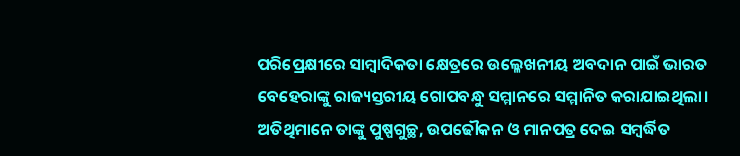ପରିପ୍ରେକ୍ଷୀରେ ସାମ୍ବାଦିକତା କ୍ଷେତ୍ରରେ ଉଲ୍ଳେଖନୀୟ ଅବଦାନ ପାଇଁ ଭାରତ ବେହେରାଙ୍କୁ ରାଜ୍ୟସ୍ତରୀୟ ଗୋପବନ୍ଧୁ ସମ୍ମାନରେ ସମ୍ମାନିତ କରାଯାଇଥିଲା। ଅତିଥିମାନେ ତାଙ୍କୁ ପୁଷ୍ପଗୁଚ୍ଛ, ଉପଢୌକନ ଓ ମାନପତ୍ର ଦେଇ ସମ୍ବର୍ଦ୍ଧିତ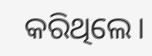କରିଥିଲେ।